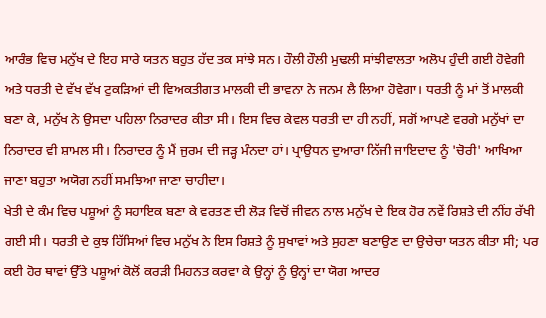ਆਰੰਭ ਵਿਚ ਮਨੁੱਖ ਦੇ ਇਹ ਸਾਰੇ ਯਤਨ ਬਹੁਤ ਹੱਦ ਤਕ ਸਾਂਝੇ ਸਨ। ਹੌਲੀ ਹੌਲੀ ਮੁਢਲੀ ਸਾਂਝੀਵਾਲਤਾ ਅਲੋਪ ਹੁੰਦੀ ਗਈ ਹੋਵੇਗੀ ਅਤੇ ਧਰਤੀ ਦੇ ਵੱਖ ਵੱਖ ਟੁਕੜਿਆਂ ਦੀ ਵਿਅਕਤੀਗਤ ਮਾਲਕੀ ਦੀ ਭਾਵਨਾ ਨੇ ਜਨਮ ਲੈ ਲਿਆ ਹੋਵੇਗਾ। ਧਰਤੀ ਨੂੰ ਮਾਂ ਤੋਂ ਮਾਲਕੀ ਬਣਾ ਕੇ, ਮਨੁੱਖ ਨੇ ਉਸਦਾ ਪਹਿਲਾ ਨਿਰਾਦਰ ਕੀਤਾ ਸੀ। ਇਸ ਵਿਚ ਕੇਵਲ ਧਰਤੀ ਦਾ ਹੀ ਨਹੀਂ, ਸਗੋਂ ਆਪਣੇ ਵਰਗੇ ਮਨੁੱਖਾਂ ਦਾ ਨਿਰਾਦਰ ਵੀ ਸ਼ਾਮਲ ਸੀ। ਨਿਰਾਦਰ ਨੂੰ ਮੈਂ ਜੁਰਮ ਦੀ ਜੜ੍ਹ ਮੰਨਦਾ ਹਾਂ। ਪ੍ਰਾਉਧਨ ਦੁਆਰਾ ਨਿੱਜੀ ਜਾਇਦਾਦ ਨੂੰ 'ਚੋਰੀ' ਆਖਿਆ ਜਾਣਾ ਬਹੁਤਾ ਅਯੋਗ ਨਹੀਂ ਸਮਝਿਆ ਜਾਣਾ ਚਾਹੀਦਾ।
ਖੇਤੀ ਦੇ ਕੰਮ ਵਿਚ ਪਸ਼ੂਆਂ ਨੂੰ ਸਹਾਇਕ ਬਣਾ ਕੇ ਵਰਤਣ ਦੀ ਲੋੜ ਵਿਚੋਂ ਜੀਵਨ ਨਾਲ ਮਨੁੱਖ ਦੇ ਇਕ ਹੋਰ ਨਵੇਂ ਰਿਸ਼ਤੇ ਦੀ ਨੀਂਹ ਰੱਖੀ ਗਈ ਸੀ। ਧਰਤੀ ਦੇ ਕੁਝ ਹਿੱਸਿਆਂ ਵਿਚ ਮਨੁੱਖ ਨੇ ਇਸ ਰਿਸ਼ਤੇ ਨੂੰ ਸੁਖਾਵਾਂ ਅਤੇ ਸੁਹਣਾ ਬਣਾਉਣ ਦਾ ਉਚੇਚਾ ਯਤਨ ਕੀਤਾ ਸੀ; ਪਰ ਕਈ ਹੋਰ ਥਾਵਾਂ ਉੱਤੇ ਪਸ਼ੂਆਂ ਕੋਲੋਂ ਕਰੜੀ ਮਿਹਨਤ ਕਰਵਾ ਕੇ ਉਨ੍ਹਾਂ ਨੂੰ ਉਨ੍ਹਾਂ ਦਾ ਯੋਗ ਆਦਰ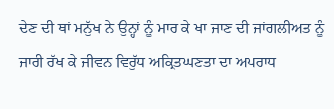ਦੇਣ ਦੀ ਥਾਂ ਮਨੁੱਖ ਨੇ ਉਨ੍ਹਾਂ ਨੂੰ ਮਾਰ ਕੇ ਖਾ ਜਾਣ ਦੀ ਜਾਂਗਲੀਅਤ ਨੂੰ ਜਾਰੀ ਰੱਖ ਕੇ ਜੀਵਨ ਵਿਰੁੱਧ ਅਕ੍ਰਿਤਘਣਤਾ ਦਾ ਅਪਰਾਧ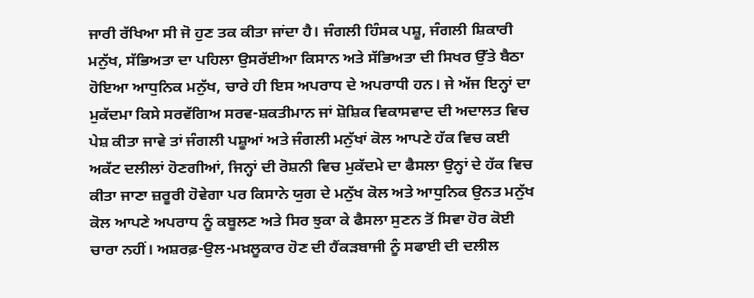ਜਾਰੀ ਰੱਖਿਆ ਸੀ ਜੋ ਹੁਣ ਤਕ ਕੀਤਾ ਜਾਂਦਾ ਹੈ। ਜੰਗਲੀ ਹਿੰਸਕ ਪਸ਼ੂ, ਜੰਗਲੀ ਸ਼ਿਕਾਰੀ ਮਨੁੱਖ, ਸੱਭਿਅਤਾ ਦਾ ਪਹਿਲਾ ਉਸਰੱਈਆ ਕਿਸਾਨ ਅਤੇ ਸੱਭਿਅਤਾ ਦੀ ਸਿਖਰ ਉੱਤੇ ਬੈਠਾ ਹੋਇਆ ਆਧੁਨਿਕ ਮਨੁੱਖ, ਚਾਰੇ ਹੀ ਇਸ ਅਪਰਾਧ ਦੇ ਅਪਰਾਧੀ ਹਨ। ਜੇ ਅੱਜ ਇਨ੍ਹਾਂ ਦਾ ਮੁਕੱਦਮਾ ਕਿਸੇ ਸਰਵੱਗਿਅ ਸਰਵ-ਸ਼ਕਤੀਮਾਨ ਜਾਂ ਸ਼ੋਸ਼ਿਕ ਵਿਕਾਸਵਾਦ ਦੀ ਅਦਾਲਤ ਵਿਚ ਪੇਸ਼ ਕੀਤਾ ਜਾਵੇ ਤਾਂ ਜੰਗਲੀ ਪਸ਼ੂਆਂ ਅਤੇ ਜੰਗਲੀ ਮਨੁੱਖਾਂ ਕੋਲ ਆਪਣੇ ਹੱਕ ਵਿਚ ਕਈ ਅਕੱਟ ਦਲੀਲਾਂ ਹੋਣਗੀਆਂ, ਜਿਨ੍ਹਾਂ ਦੀ ਰੋਸ਼ਨੀ ਵਿਚ ਮੁਕੱਦਮੇ ਦਾ ਫੈਸਲਾ ਉਨ੍ਹਾਂ ਦੇ ਹੱਕ ਵਿਚ ਕੀਤਾ ਜਾਣਾ ਜ਼ਰੂਰੀ ਹੋਵੇਗਾ ਪਰ ਕਿਸਾਨੇ ਯੁਗ ਦੇ ਮਨੁੱਖ ਕੋਲ ਅਤੇ ਆਧੁਨਿਕ ਉਨਤ ਮਨੁੱਖ ਕੋਲ ਆਪਣੇ ਅਪਰਾਧ ਨੂੰ ਕਬੂਲਣ ਅਤੇ ਸਿਰ ਝੁਕਾ ਕੇ ਫੈਸਲਾ ਸੁਣਨ ਤੋਂ ਸਿਵਾ ਹੋਰ ਕੋਈ ਚਾਰਾ ਨਹੀਂ। ਅਸ਼ਰਫ਼-ਉਲ-ਮਖ਼ਲੂਕਾਰ ਹੋਣ ਦੀ ਹੈਂਕੜਬਾਜੀ ਨੂੰ ਸਫਾਈ ਦੀ ਦਲੀਲ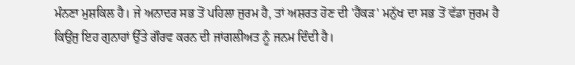ਮੰਨਣਾ ਮੁਸ਼ਕਿਲ ਹੈ। ਜੇ ਅਨਾਦਰ ਸਭ ਤੋਂ ਪਹਿਲਾ ਜੁਰਮ ਹੈ, ਤਾਂ ਅਸ਼ਰਤ ਹੋਣ ਦੀ 'ਹੈਂਕੜ' ਮਨੁੱਖ ਦਾ ਸਭ ਤੋਂ ਵੱਡਾ ਜੁਰਮ ਹੈ ਕਿਉਂਜੁ ਇਹ ਗੁਨਾਹਾਂ ਉੱਤੇ ਗੌਰਵ ਕਰਨ ਦੀ ਜਾਂਗਲੀਅਤ ਨੂੰ ਜਨਮ ਦਿੰਦੀ ਹੈ।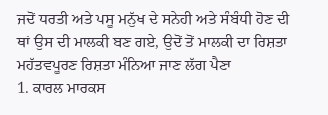ਜਦੋਂ ਧਰਤੀ ਅਤੇ ਪਸੂ ਮਨੁੱਖ ਦੇ ਸਨੇਹੀ ਅਤੇ ਸੰਬੰਧੀ ਹੋਣ ਦੀ ਥਾਂ ਉਸ ਦੀ ਮਾਲਕੀ ਬਣ ਗਏ, ਉਦੋਂ ਤੋਂ ਮਾਲਕੀ ਦਾ ਰਿਸ਼ਤਾ ਮਹੱਤਵਪੂਰਣ ਰਿਸ਼ਤਾ ਮੰਨਿਆ ਜਾਣ ਲੱਗ ਪੈਣਾ
1. ਕਾਰਲ ਮਾਰਕਸ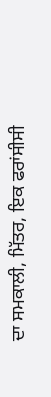ਦਾ ਸਮਕਾਲੀ, ਮਿੱਤਰ, ਇਕ ਫਰਾਂਸੀਸੀ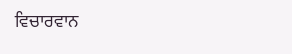ਵਿਚਾਰਵਾਨ